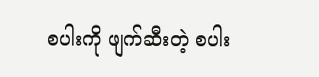စပါးကို ဖျက်ဆီးတဲ့ စပါး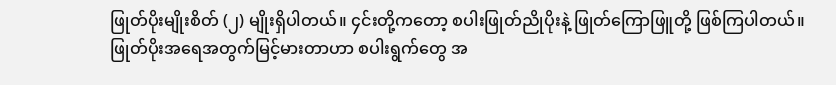ဖြုတ်ပိုးမျိုးစိတ် (၂) မျိုးရှိပါတယ်။ ၄င်းတို့ကတော့ စပါးဖြုတ်ညိုပိုးနဲ့ ဖြုတ်ကြောဖြူတို့ ဖြစ်ကြပါတယ်။
ဖြုတ်ပိုးအရေအတွက်မြင့်မားတာဟာ စပါးရွက်တွေ အ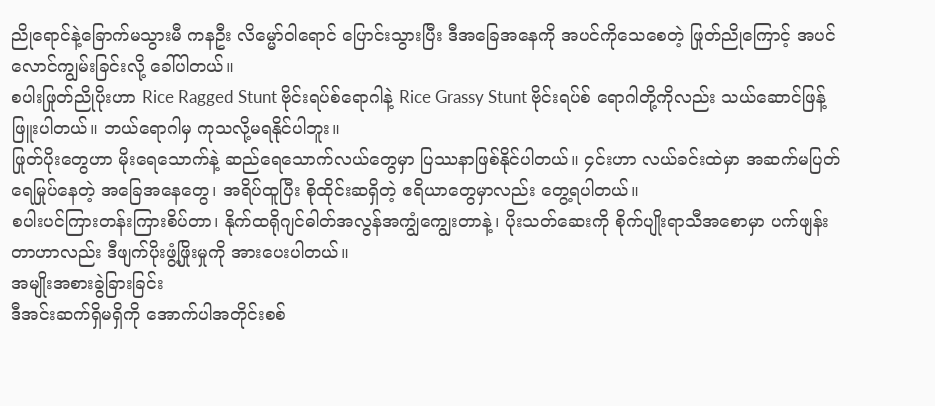ညိုရောင်နဲ့ခြောက်မသွားမီ ကနဦး လိမ္မော်ဝါရောင် ပြောင်းသွားပြီး ဒီအခြေအနေကို အပင်ကိုသေစေတဲ့ ဖြုတ်ညိုကြောင့် အပင်လောင်ကျွမ်းခြင်းလို့ ခေါ်ပါတယ်။
စပါးဖြုတ်ညိုပိုးဟာ Rice Ragged Stunt ဗိုင်းရပ်စ်ရောဂါနဲ့ Rice Grassy Stunt ဗိုင်းရပ်စ် ရောဂါတို့ကိုလည်း သယ်ဆောင်ဖြန့်ဖြူးပါတယ်။ ဘယ်ရောဂါမှ ကုသလို့မရနိုင်ပါဘူး။
ဖြုတ်ပိုးတွေဟာ မိုးရေသောက်နဲ့ ဆည်ရေသောက်လယ်တွေမှာ ပြဿနာဖြစ်နိုင်ပါတယ်။ ၄င်းဟာ လယ်ခင်းထဲမှာ အဆက်မပြတ် ရေမြုပ်နေတဲ့ အခြေအနေတွေ၊ အရိပ်ထူပြီး စိုထိုင်းဆရှိတဲ့ ဧရိယာတွေမှာလည်း တွေ့ရပါတယ်။
စပါးပင်ကြားတန်းကြားစိပ်တာ၊ နိုက်ထရိုဂျင်ဓါတ်အလွန်အကျွံကျွေးတာနဲ့၊ ပိုးသတ်ဆေးကို စိုက်ပျိုးရာသီအစောမှာ ပက်ဖျန်းတာဟာလည်း ဒီဖျက်ပိုးဖွံ့ဖြိုးမှုကို အားပေးပါတယ်။
အမျိုးအစားခွဲခြားခြင်း
ဒီအင်းဆက်ရှိမရှိကို အောက်ပါအတိုင်းစစ်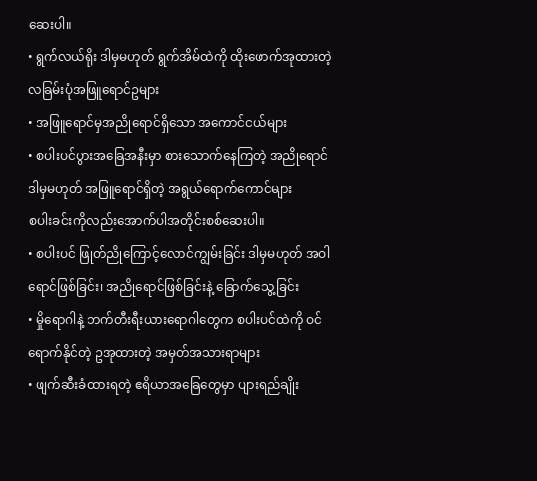ဆေးပါ။
• ရွက်လယ်ရိုး ဒါမှမဟုတ် ရွက်အိမ်ထဲကို ထိုးဖောက်အုထားတဲ့ လခြမ်းပုံအဖြူရောင်ဥများ
• အဖြူရောင်မှအညိုရောင်ရှိသော အကောင်ငယ်များ
• စပါးပင်ပွားအခြေအနီးမှာ စားသောက်နေကြတဲ့ အညိုရောင် ဒါမှမဟုတ် အဖြူရောင်ရှိတဲ့ အရွယ်ရောက်ကောင်များ
စပါးခင်းကိုလည်းအောက်ပါအတိုင်းစစ်ဆေးပါ။
• စပါးပင် ဖြုတ်ညိုကြောင့်လောင်ကျွမ်းခြင်း ဒါမှမဟုတ် အဝါရောင်ဖြစ်ခြင်း၊ အညိုရောင်ဖြစ်ခြင်းနဲ့ ခြောက်သွေ့ခြင်း
• မှိုရောဂါနဲ့ ဘက်တီးရီးယားရောဂါတွေက စပါးပင်ထဲကို ဝင်ရောက်နိုင်တဲ့ ဥအုထားတဲ့ အမှတ်အသားရာများ
• ဖျက်ဆီးခံထားရတဲ့ ဧရိယာအခြေတွေမှာ ပျားရည်ချိုး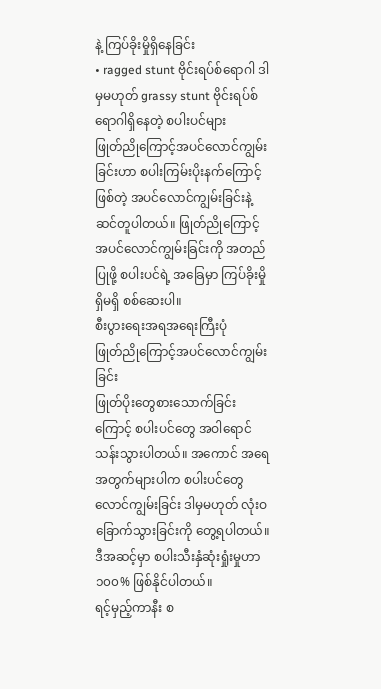နဲ့ ကြပ်ခိုးမှိုရှိနေခြင်း
• ragged stunt ဗိုင်းရပ်စ်ရောဂါ ဒါမှမဟုတ် grassy stunt ဗိုင်းရပ်စ်ရောဂါရှိနေတဲ့ စပါးပင်များ
ဖြုတ်ညိုကြောင့်အပင်လောင်ကျွမ်းခြင်းဟာ စပါးကြမ်းပိုးနက်ကြောင့်ဖြစ်တဲ့ အပင်လောင်ကျွမ်းခြင်းနဲ့ ဆင်တူပါတယ်။ ဖြုတ်ညိုကြောင့်အပင်လောင်ကျွမ်းခြင်းကို အတည်ပြုဖို့ စပါးပင်ရဲ့ အခြေမှာ ကြပ်ခိုးမှိုရှိမရှိ စစ်ဆေးပါ။
စီးပွားရေးအရအရေးကြီးပုံ
ဖြုတ်ညိုကြောင့်အပင်လောင်ကျွမ်းခြင်း
ဖြုတ်ပိုးတွေစားသောက်ခြင်းကြောင့် စပါးပင်တွေ အဝါရောင်သန်းသွားပါတယ်။ အကောင် အရေအတွက်များပါက စပါးပင်တွေ လောင်ကျွမ်းခြင်း ဒါမှမဟုတ် လုံးဝခြောက်သွားခြင်းကို တွေ့ရပါတယ်။ ဒီအဆင့်မှာ စပါးသီးနှံဆုံးရှုံးမှုဟာ ၁၀၀% ဖြစ်နိုင်ပါတယ်။
ရင့်မှည့်ကာနီး စ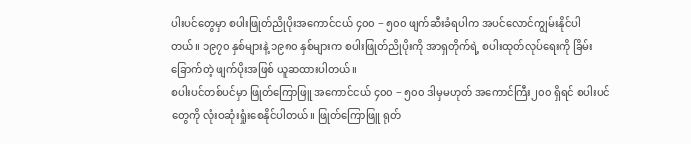ပါးပင်တွေမှာ စပါးဖြုတ်ညိုပိုးအကောင်ငယ် ၄၀၀ − ၅၀၀ ဖျက်ဆီးခံရပါက အပင်လောင်ကျွမ်းနိုင်ပါတယ်။ ၁၉၇၀ နှစ်များနဲ့ ၁၉၈၀ နှစ်များက စပါးဖြုတ်ညိုပိုးကို အာရှတိုက်ရဲ့ စပါးထုတ်လုပ်ရေးကို ခြိမ်းခြောက်တဲ့ ဖျက်ပိုးအဖြစ် ယူဆထားပါတယ်။
စပါးပင်တစ်ပင်မှာ ဖြုတ်ကြောဖြူ အကောင်ငယ် ၄၀၀ − ၅၀၀ ဒါမှမဟုတ် အကောင်ကြီး၂၀၀ ရှိရင် စပါးပင်တွေကို လုံးဝဆုံးရှုံးစေနိုင်ပါတယ်။ ဖြုတ်ကြောဖြူ ရုတ်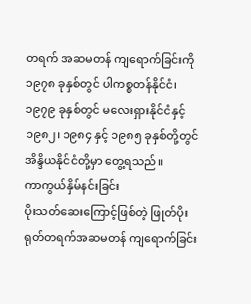တရက် အဆမတန် ကျရောက်ခြင်းကို ၁၉၇၈ ခုနှစ်တွင် ပါကစ္စတန်နိုင်ငံ၊ ၁၉၇၉ ခုနှစ်တွင် မလေးရှားနိုင်ငံနှင့် ၁၉၈၂၊ ၁၉၈၄ နှင့် ၁၉၈၅ ခုနှစ်တို့တွင် အိန္ဒိယနိုင်ငံတို့မှာ တွေ့ရသည်။
ကာကွယ်နှိမ်နင်းခြင်း
ပိုးသတ်ဆေးကြောင့်ဖြစ်တဲ့ ဖြုတ်ပိုးရုတ်တရက်အဆမတန် ကျရောက်ခြင်း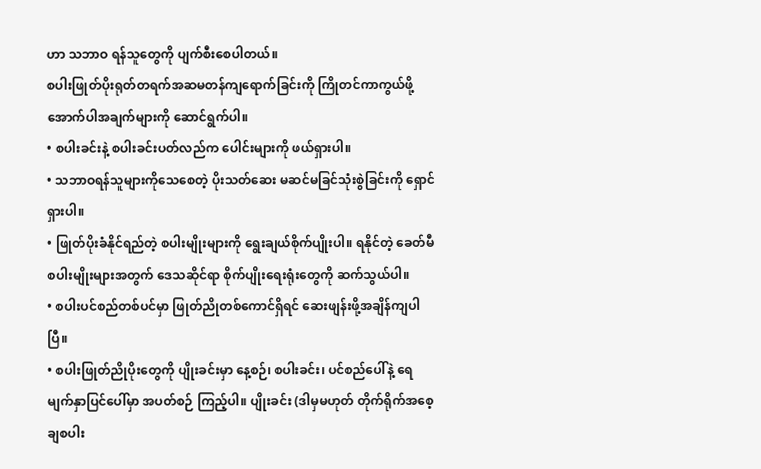ဟာ သဘာဝ ရန်သူတွေကို ပျက်စီးစေပါတယ်။
စပါးဖြုတ်ပိုးရုတ်တရက်အဆမတန်ကျရောက်ခြင်းကို ကြိုတင်ကာကွယ်ဖို့ အောက်ပါအချက်များကို ဆောင်ရွက်ပါ။
• စပါးခင်းနဲ့ စပါးခင်းပတ်လည်က ပေါင်းများကို ဖယ်ရှားပါ။
• သဘာဝရန်သူများကိုသေစေတဲ့ ပိုးသတ်ဆေး မဆင်မခြင်သုံးစွဲခြင်းကို ရှောင်ရှားပါ။
• ဖြုတ်ပိုးခံနိုင်ရည်တဲ့ စပါးမျိုးများကို ရွေးချယ်စိုက်ပျိုးပါ။ ရနိုင်တဲ့ ခေတ်မီစပါးမျိုးများအတွက် ဒေသဆိုင်ရာ စိုက်ပျိုးရေးရုံးတွေကို ဆက်သွယ်ပါ။
• စပါးပင်စည်တစ်ပင်မှာ ဖြုတ်ညိုတစ်ကောင်ရှိရင် ဆေးဖျန်းဖို့အချိန်ကျပါပြီ။
• စပါးဖြုတ်ညိုပိုးတွေကို ပျိုးခင်းမှာ နေ့စဉ်၊ စပါးခင်း၊ ပင်စည်ပေါ်နဲ့ ရေမျက်နှာပြင်ပေါ်မှာ အပတ်စဉ် ကြည့်ပါ။ ပျိုးခင်း (ဒါမှမဟုတ် တိုက်ရိုက်အစေ့ချစပါး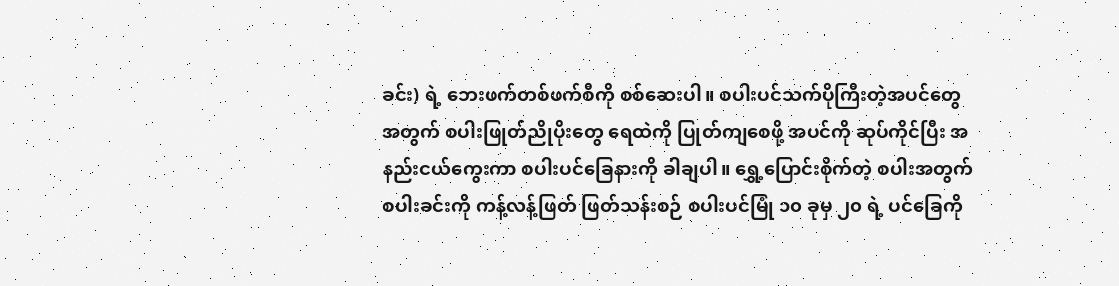ခင်း) ရဲ့ ဘေးဖက်တစ်ဖက်စီကို စစ်ဆေးပါ။ စပါးပင်သက်ပိုကြီးတဲ့အပင်တွေအတွက် စပါးဖြုတ်ညိုပိုးတွေ ရေထဲကို ပြုတ်ကျစေဖို့ အပင်ကို ဆုပ်ကိုင်ပြီး အနည်းငယ်ကွေးကာ စပါးပင်ခြေနားကို ခါချပါ။ ရွှေ့ပြောင်းစိုက်တဲ့ စပါးအတွက် စပါးခင်းကို ကန့်လန့်ဖြတ် ဖြတ်သန်းစဉ် စပါးပင်မြုံ ၁၀ ခုမှ ၂၀ ရဲ့ ပင်ခြေကို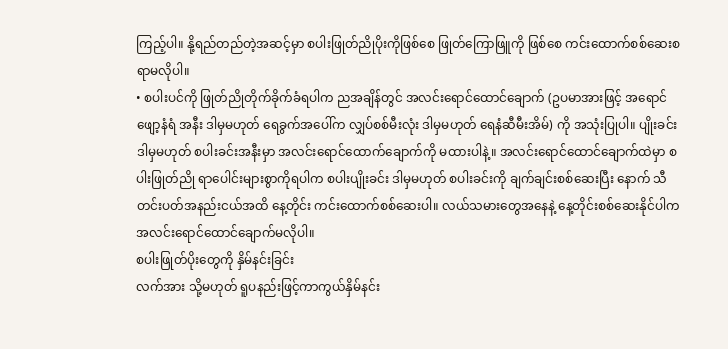ကြည့်ပါ။ နို့ရည်တည်တဲ့အဆင့်မှာ စပါးဖြုတ်ညိုပိုးကိုဖြစ်စေ ဖြုတ်ကြောဖြူကို ဖြစ်စေ ကင်းထောက်စစ်ဆေးစရာမလိုပါ။
• စပါးပင်ကို ဖြုတ်ညိုတိုက်ခိုက်ခံရပါက ညအချိန်တွင် အလင်းရောင်ထောင်ချောက် (ဥပမာအားဖြင့် အရောင်ဖျော့နံရံ အနီး ဒါမှမဟုတ် ရေခွက်အပေါ်က လျှပ်စစ်မီးလုံး ဒါမှမဟုတ် ရေနံဆီမီးအိမ်) ကို အသုံးပြုပါ။ ပျိုးခင်းဒါမှမဟုတ် စပါးခင်းအနီးမှာ အလင်းရောင်ထောက်ချောက်ကို မထားပါနဲ့။ အလင်းရောင်ထောင်ချောက်ထဲမှာ စပါးဖြုတ်ညို ရာပေါင်းများစွာကိုရပါက စပါးပျိုးခင်း ဒါမှမဟုတ် စပါးခင်းကို ချက်ချင်းစစ်ဆေးပြီး နောက် သီတင်းပတ်အနည်းငယ်အထိ နေ့တိုင်း ကင်းထောက်စစ်ဆေးပါ။ လယ်သမားတွေအနေနဲ့ နေ့တိုင်းစစ်ဆေးနိုင်ပါက အလင်းရောင်ထောင်ချောက်မလိုပါ။
စပါးဖြုတ်ပိုးတွေကို နှိမ်နင်းခြင်း
လက်အား သို့မဟုတ် ရူပနည်းဖြင့်ကာကွယ်နှိမ်နင်း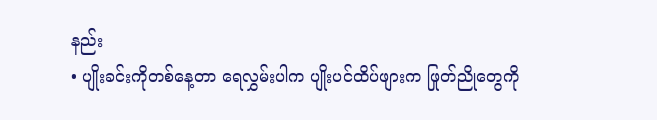နည်း
• ပျိုးခင်းကိုတစ်နေ့တာ ရေလွှမ်းပါက ပျိုးပင်ထိပ်ဖျားက ဖြုတ်ညိုတွေကို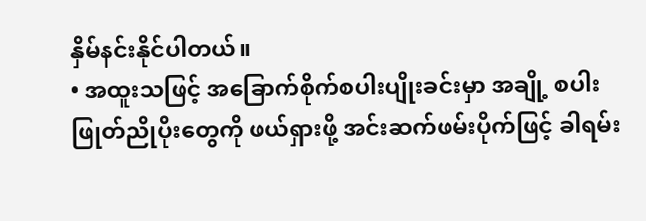နှိမ်နင်းနိုင်ပါတယ်။
• အထူးသဖြင့် အခြောက်စိုက်စပါးပျိုးခင်းမှာ အချို့ စပါးဖြုတ်ညိုပိုးတွေကို ဖယ်ရှားဖို့ အင်းဆက်ဖမ်းပိုက်ဖြင့် ခါရမ်း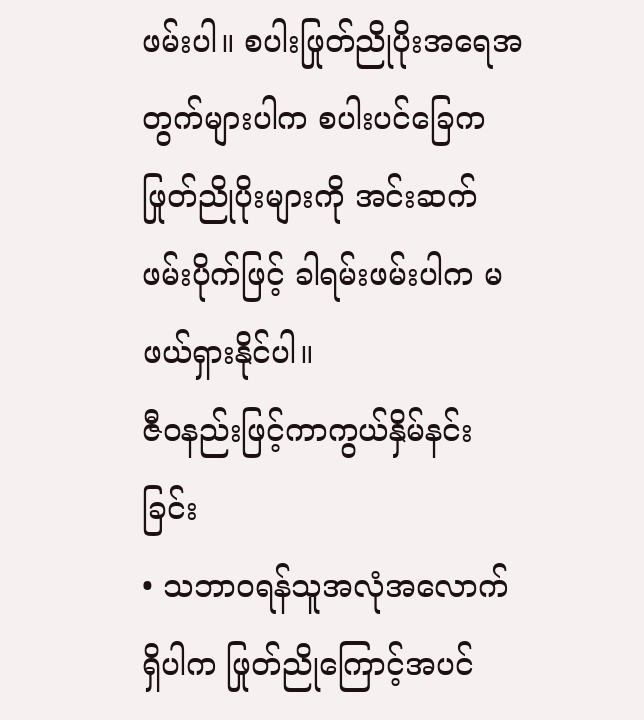ဖမ်းပါ။ စပါးဖြုတ်ညိုပိုးအရေအတွက်များပါက စပါးပင်ခြေက ဖြုတ်ညိုပိုးများကို အင်းဆက်ဖမ်းပိုက်ဖြင့် ခါရမ်းဖမ်းပါက မဖယ်ရှားနိုင်ပါ။
ဇီဝနည်းဖြင့်ကာကွယ်နှိမ်နင်းခြင်း
• သဘာဝရန်သူအလုံအလောက်ရှိပါက ဖြုတ်ညိုကြောင့်အပင်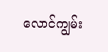လောင်ကျွမ်း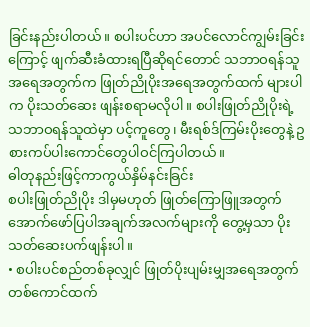ခြင်းနည်းပါတယ်။ စပါးပင်ဟာ အပင်လောင်ကျွမ်းခြင်းကြောင့် ဖျက်ဆီးခံထားရပြီဆိုရင်တောင် သဘာဝရန်သူအရေအတွက်က ဖြုတ်ညိုပိုးအရေအတွက်ထက် များပါက ပိုးသတ်ဆေး ဖျန်းစရာမလိုပါ။ စပါးဖြုတ်ညိုပိုးရဲ့ သဘာဝရန်သူထဲမှာ ပင့်ကူတွေ၊ မီးရစ်ဒ်ကြမ်းပိုးတွေနဲ့ ဥစားကပ်ပါးကောင်တွေပါဝင်ကြပါတယ်။
ဓါတုနည်းဖြင့်ကာကွယ်နှိမ်နင်းခြင်း
စပါးဖြုတ်ညိုပိုး ဒါမှမဟုတ် ဖြုတ်ကြောဖြူအတွက် အောက်ဖော်ပြပါအချက်အလက်များကို တွေ့မှသာ ပိုးသတ်ဆေးပက်ဖျန်းပါ။
• စပါးပင်စည်တစ်ခုလျှင် ဖြုတ်ပိုးပျမ်းမျှအရေအတွက် တစ်ကောင်ထက်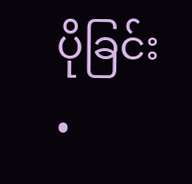ပိုခြင်း
•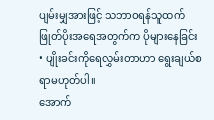ပျမ်းမျှအားဖြင့် သဘာဝရန်သူထက် ဖြုတ်ပိုးအရေအတွက်က ပိုများနေခြင်း
• ပျိုးခင်းကိုရေလွှမ်းတာဟာ ရွေးချယ်စရာမဟုတ်ပါ။
အောက်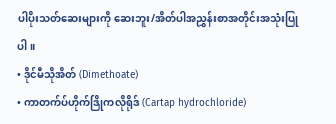ပါပိုးသတ်ဆေးများကို ဆေးဘူး/အိတ်ပါအညွှန်းစာအတိုင်းအသုံးပြုပါ။
• ဒိုင်မီသိုအိတ် (Dimethoate)
• ကာတက်ပ်ဟိုက်ဒြိုကလိုရိုဒ် (Cartap hydrochloride)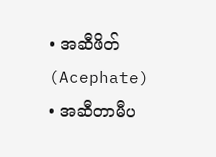• အဆီဖိတ် (Acephate)
• အဆီတာမီပ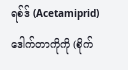ရစ်ဒ် (Acetamiprid)
ဒေါက်တာကိုကို (စိုက်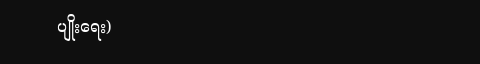ပျိုးရေး)